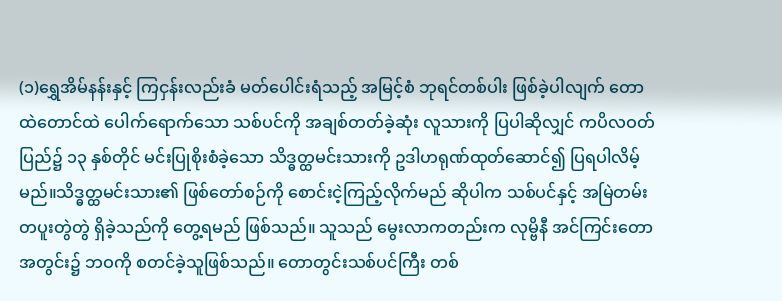(၁)ရွှေအိမ်နန်းနှင့် ကြငှန်းလည်းခံ မတ်ပေါင်းရံသည့် အမြင့်စံ ဘုရင်တစ်ပါး ဖြစ်ခဲ့ပါလျက် တောထဲတောင်ထဲ ပေါက်ရောက်သော သစ်ပင်ကို အချစ်တတ်ခဲ့ဆုံး လူသားကို ပြပါဆိုလျှင် ကပိလဝတ်ပြည်၌ ၁၃ နှစ်တိုင် မင်းပြုစိုးစံခဲ့သော သိဒ္ဓတ္ထမင်းသားကို ဥဒါဟရုဏ်ထုတ်ဆောင်၍ ပြရပါလိမ့်မည်။သိဒ္ဓတ္ထမင်းသား၏ ဖြစ်တော်စဉ်ကို စောင်းငဲ့ကြည့်လိုက်မည် ဆိုပါက သစ်ပင်နှင့် အမြဲတမ်း တပူးတွဲတွဲ ရှိခဲ့သည်ကို တွေ့ရမည် ဖြစ်သည်။ သူသည် မွေးလာကတည်းက လုမ္ဗိနီ အင်ကြင်းတောအတွင်း၌ ဘဝကို စတင်ခဲ့သူဖြစ်သည်။ တောတွင်းသစ်ပင်ကြီး တစ်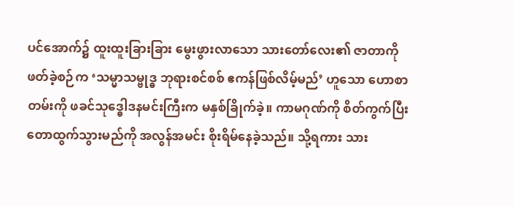ပင်အောက်၌ ထူးထူးခြားခြား မွေးဖွားလာသော သားတော်လေး၏ ဇာတာကို ဖတ်ခဲ့စဉ်က ‘သမ္မာသမ္ဗုဒ္ဓ ဘုရားစင်စစ် ဧကန်ဖြစ်လိမ့်မည်’ ဟူသော ဟောစာတမ်းကို ဖခင်သုဒ္ဓေါဒနမင်းကြီးက မနှစ်ခြိုက်ခဲ့။ ကာမဂုဏ်ကို စိတ်ကွက်ပြီး တောထွက်သွားမည်ကို အလွန်အမင်း စိုးရိမ်နေခဲ့သည်။ သို့ရကား သား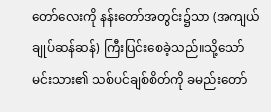တော်လေးကို နန်းတော်အတွင်း၌သာ (အကျယ်ချုပ်ဆန်ဆန်) ကြီးပြင်းစေခဲ့သည်။သို့သော် မင်းသား၏ သစ်ပင်ချစ်စိတ်ကို ခမည်းတော်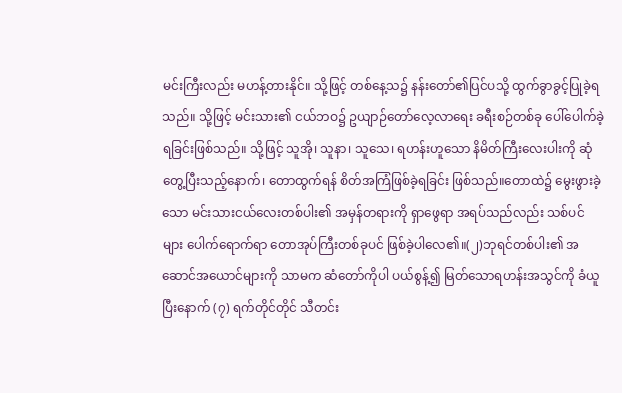မင်းကြီးလည်း မဟန့်တားနိုင်။ သို့ဖြင့် တစ်နေ့သ၌ နန်းတော်၏ပြင်ပသို့ ထွက်ခွာခွင့်ပြုခဲ့ရသည်။ သို့ဖြင့် မင်းသား၏ ငယ်ဘဝ၌ ဥယျာဉ်တော်လေ့လာရေး ခရီးစဉ်တစ်ခု ပေါ်ပေါက်ခဲ့ရခြင်းဖြစ်သည်။ သို့ဖြင့် သူအို၊ သူနာ၊ သူသေ၊ ရဟန်းဟူသော နိမိတ်ကြီးလေးပါးကို ဆုံတွေ့ပြီးသည့်နောက်၊ တောထွက်ရန် စိတ်အကြံဖြစ်ခဲ့ရခြင်း ဖြစ်သည်။တောထဲ၌ မွေးဖွားခဲ့သော မင်းသားငယ်လေးတစ်ပါး၏ အမှန်တရားကို ရှာဖွေရာ အရပ်သည်လည်း သစ်ပင်များ ပေါက်ရောက်ရာ တောအုပ်ကြီးတစ်ခုပင် ဖြစ်ခဲ့ပါလေ၏။(၂)ဘုရင်တစ်ပါး၏ အဆောင်အယောင်များကို သာမက ဆံတော်ကိုပါ ပယ်စွန့်၍ မြတ်သောရဟန်းအသွင်ကို ခံယူပြီးနောက် (၇) ရက်တိုင်တိုင် သီတင်း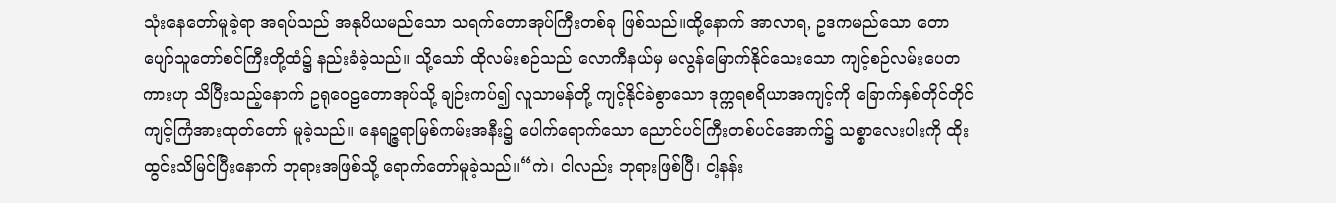သုံးနေတော်မူခဲ့ရာ အရပ်သည် အနုပိယမည်သော သရက်တောအုပ်ကြီးတစ်ခု ဖြစ်သည်။ထို့နောက် အာလာရ, ဥဒကမည်သော တောပျော်သူတော်စင်ကြီးတို့ထံ၌ နည်းခံခဲ့သည်။ သို့သော် ထိုလမ်းစဉ်သည် လောကီနယ်မှ မလွန်မြောက်နိုင်သေးသော ကျင့်စဉ်လမ်းပေတကားဟု သိပြီးသည့်နောက် ဥရုဝေဠတောအုပ်သို့ ချဉ်းကပ်၍ လူသာမန်တို့ ကျင့်နိုင်ခဲစွာသော ဒုက္ကရစရိယာအကျင့်ကို ခြောက်နှစ်တိုင်တိုင် ကျင့်ကြံအားထုတ်တော် မူခဲ့သည်။ နေရဉ္ဇရာမြစ်ကမ်းအနီး၌ ပေါက်ရောက်သော ညောင်ပင်ကြီးတစ်ပင်အောက်၌ သစ္စာလေးပါးကို ထိုးထွင်းသိမြင်ပြီးနောက် ဘုရားအဖြစ်သို့ ရောက်တော်မူခဲ့သည်။“ကဲ၊ ငါလည်း ဘုရားဖြစ်ပြီ၊ ငါ့နန်း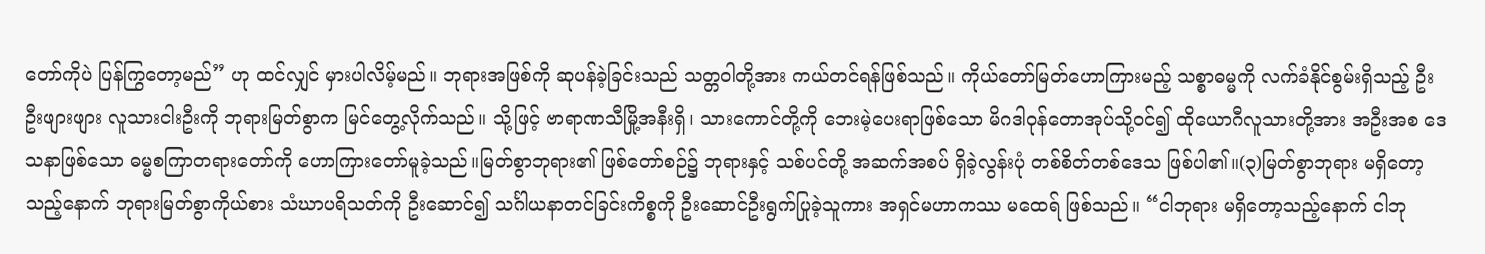တော်ကိုပဲ ပြန်ကြွတော့မည်” ဟု ထင်လျှင် မှားပါလိမ့်မည်။ ဘုရားအဖြစ်ကို ဆုပန်ခဲ့ခြင်းသည် သတ္တဝါတို့အား ကယ်တင်ရန်ဖြစ်သည်။ ကိုယ်တော်မြတ်ဟောကြားမည့် သစ္စာဓမ္မကို လက်ခံနိုင်စွမ်းရှိသည့် ဦးဦးဖျားဖျား လူသားငါးဦးကို ဘုရားမြတ်စွာက မြင်တွေ့လိုက်သည်။ သို့ဖြင့် ဗာရာဏသီမြို့အနီးရှိ၊ သားကောင်တို့ကို ဘေးမဲ့ပေးရာဖြစ်သော မိဂဒါဝုန်တောအုပ်သို့ဝင်၍ ထိုယောဂီလူသားတို့အား အဦးအစ ဒေသနာဖြစ်သော ဓမ္မစကြာတရားတော်ကို ဟောကြားတော်မူခဲ့သည်။မြတ်စွာဘုရား၏ ဖြစ်တော်စဉ်၌ ဘုရားနှင့် သစ်ပင်တို့ အဆက်အစပ် ရှိခဲ့လွန်းပုံ တစ်စိတ်တစ်ဒေသ ဖြစ်ပါ၏။(၃)မြတ်စွာဘုရား မရှိတော့သည့်နောက် ဘုရားမြတ်စွာကိုယ်စား သံဃာပရိသတ်ကို ဦးဆောင်၍ သင်္ဂါယနာတင်ခြင်းကိစ္စကို ဦးဆောင်ဦးရွက်ပြုခဲ့သူကား အရှင်မဟာကဿ မထေရ် ဖြစ်သည်။ “ငါဘုရား မရှိတော့သည့်နောက် ငါဘု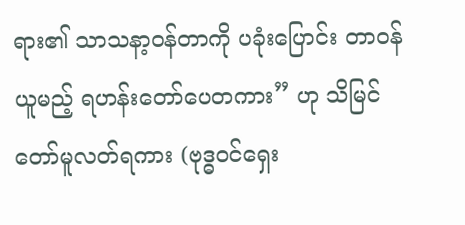ရား၏ သာသနာ့ဝန်တာကို ပခုံးပြောင်း တာဝန်ယူမည့် ရဟန်းတော်ပေတကား” ဟု သိမြင်တော်မူလတ်ရကား (ဗုဒ္ဓဝင်ရှေး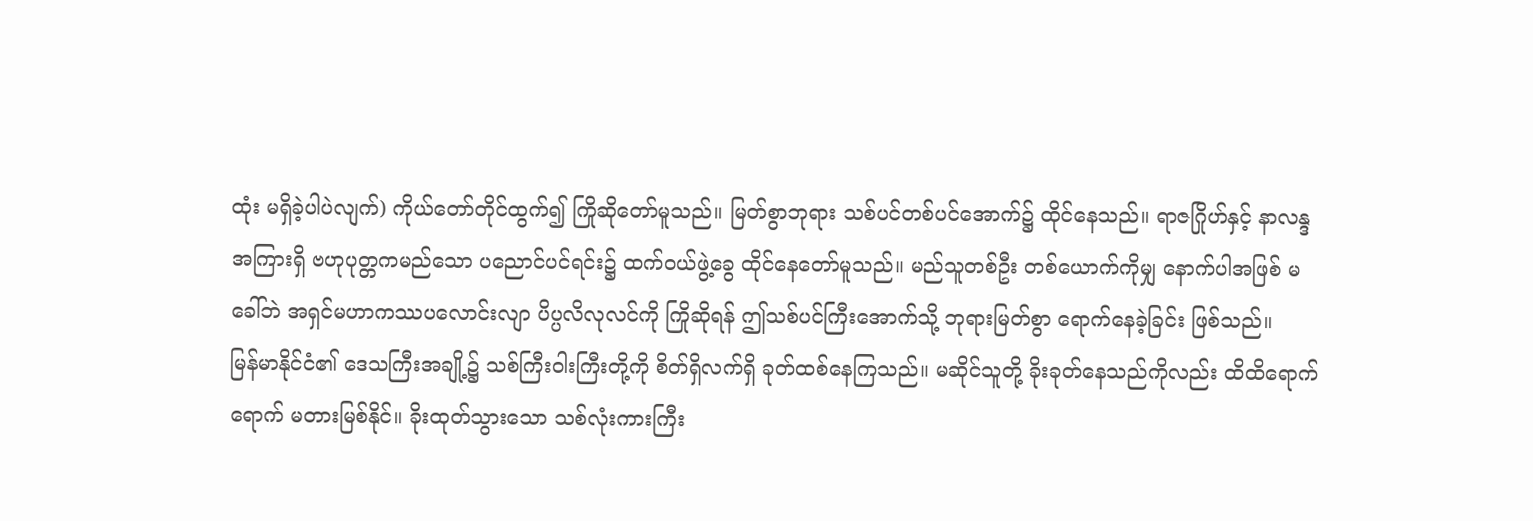ထုံး မရှိခဲ့ပါပဲလျက်) ကိုယ်တော်တိုင်ထွက်၍ ကြိုဆိုတော်မူသည်။ မြတ်စွာဘုရား သစ်ပင်တစ်ပင်အောက်၌ ထိုင်နေသည်။ ရာဇဂြိုဟ်နှင့် နာလန္ဒအကြားရှိ ဗဟုပုတ္တကမည်သော ပညောင်ပင်ရင်း၌ ထက်ဝယ်ဖွဲ့ခွေ ထိုင်နေတော်မူသည်။ မည်သူတစ်ဦး တစ်ယောက်ကိုမျှ နောက်ပါအဖြစ် မခေါ်ဘဲ အရှင်မဟာကဿပလောင်းလျာ ပိပ္ပလိလုလင်ကို ကြိုဆိုရန် ဤသစ်ပင်ကြီးအောက်သို့ ဘုရားမြတ်စွာ ရောက်နေခဲ့ခြင်း ဖြစ်သည်။
မြန်မာနိုင်ငံ၏ ဒေသကြီးအချို့၌ သစ်ကြီးဝါးကြီးတို့ကို စိတ်ရှိလက်ရှိ ခုတ်ထစ်နေကြသည်။ မဆိုင်သူတို့ ခိုးခုတ်နေသည်ကိုလည်း ထိထိရောက်ရောက် မတားမြစ်နိုင်။ ခိုးထုတ်သွားသော သစ်လုံးကားကြီး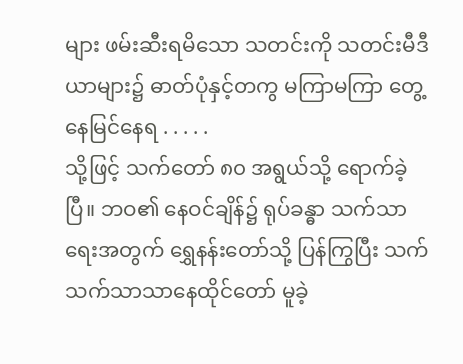များ ဖမ်းဆီးရမိသော သတင်းကို သတင်းမီဒီယာများ၌ ဓာတ်ပုံနှင့်တကွ မကြာမကြာ တွေ့နေမြင်နေရ . . . . .
သို့ဖြင့် သက်တော် ၈၀ အရွယ်သို့ ရောက်ခဲ့ပြီ။ ဘဝ၏ နေဝင်ချိန်၌ ရုပ်ခန္ဓာ သက်သာရေးအတွက် ရွှေနန်းတော်သို့ ပြန်ကြွပြီး သက်သက်သာသာနေထိုင်တော် မူခဲ့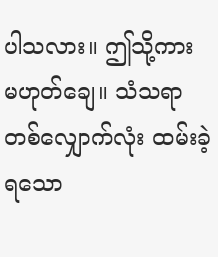ပါသလား။ ဤသို့ကား မဟုတ်ချေ။ သံသရာတစ်လျှောက်လုံး ထမ်းခဲ့ရသော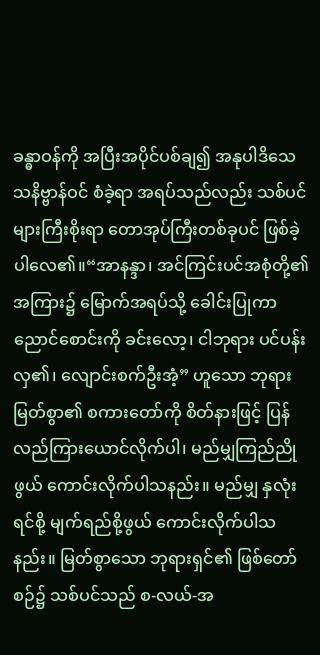ခန္ဓာဝန်ကို အပြီးအပိုင်ပစ်ချ၍ အနုပါဒိသေသနိဗ္ဗာန်ဝင် စံခဲ့ရာ အရပ်သည်လည်း သစ်ပင်များကြီးစိုးရာ တောအုပ်ကြီးတစ်ခုပင် ဖြစ်ခဲ့ပါလေ၏။“အာနန္ဒာ၊ အင်ကြင်းပင်အစုံတို့၏ အကြား၌ မြောက်အရပ်သို့ ခေါင်းပြုကာ ညောင်စောင်းကို ခင်းလော့၊ ငါဘုရား ပင်ပန်းလှ၏၊ လျောင်းစက်ဦးအံ့” ဟူသော ဘုရားမြတ်စွာ၏ စကားတော်ကို စိတ်နားဖြင့် ပြန်လည်ကြားယောင်လိုက်ပါ၊ မည်မျှကြည်ညိုဖွယ် ကောင်းလိုက်ပါသနည်း။ မည်မျှ နှလုံးရင်စို့ မျက်ရည်စို့ဖွယ် ကောင်းလိုက်ပါသနည်း။ မြတ်စွာသော ဘုရားရှင်၏ ဖြစ်တော်စဉ်၌ သစ်ပင်သည် စ-လယ်-အ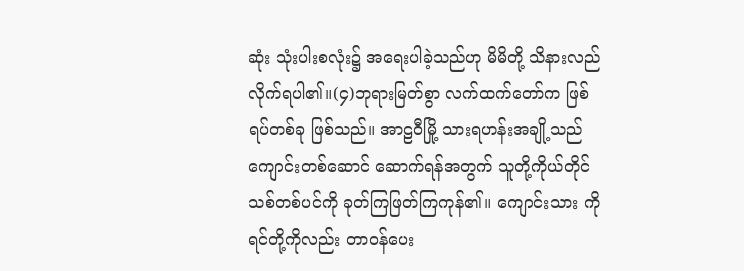ဆုံး သုံးပါးစလုံး၌ အရေးပါခဲ့သည်ဟု မိမိတို့ သိနားလည်လိုက်ရပါ၏။(၄)ဘုရားမြတ်စွာ လက်ထက်တော်က ဖြစ်ရပ်တစ်ခု ဖြစ်သည်။ အာဠဝီမြို့ သားရဟန်းအချို့သည် ကျောင်းတစ်ဆောင် ဆောက်ရန်အတွက် သူတို့ကိုယ်တိုင် သစ်တစ်ပင်ကို ခုတ်ကြဖြတ်ကြကုန်၏။ ကျောင်းသား ကိုရင်တို့ကိုလည်း တာဝန်ပေး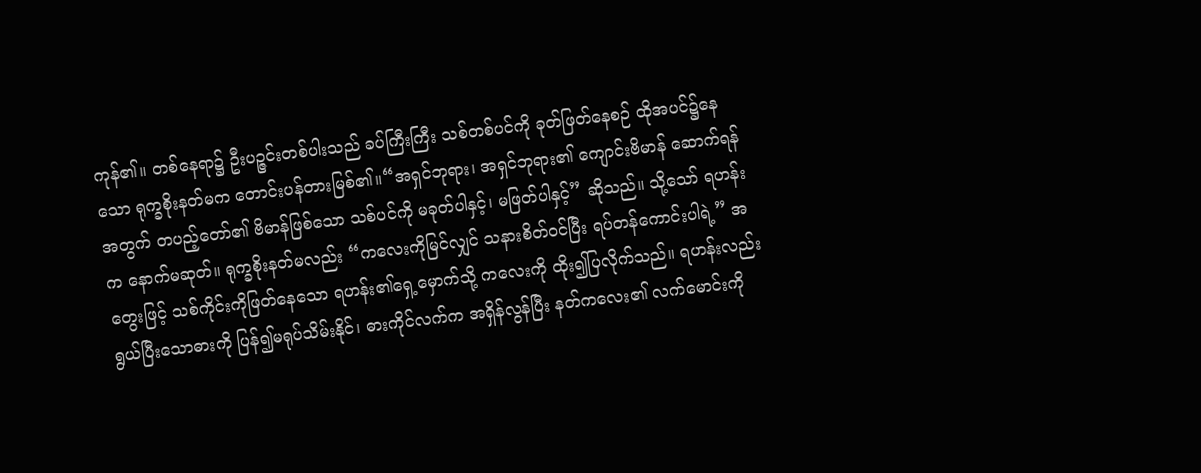ကုန်၏။ တစ်နေရာ၌ ဦးပဉ္ဇင်းတစ်ပါးသည် ခပ်ကြီးကြီး သစ်တစ်ပင်ကို ခုတ်ဖြတ်နေစဉ် ထိုအပင်၌နေသော ရုက္ခစိုးနတ်မက တောင်းပန်တားမြစ်၏။“အရှင်ဘုရား၊ အရှင်ဘုရား၏ ကျောင်းဗိမာန် ဆောက်ရန်အတွက် တပည့်တော်၏ ဗိမာန်ဖြစ်သော သစ်ပင်ကို မခုတ်ပါနှင့်၊ မဖြတ်ပါနှင့်” ဆိုသည်။ သို့သော် ရဟန်းက နောက်မဆုတ်။ ရုက္ခစိုးနတ်မလည်း “ကလေးကိုမြင်လျှင် သနားစိတ်ဝင်ပြီး ရပ်တန်ကောင်းပါရဲ့” အတွေးဖြင့် သစ်ကိုင်းကိုဖြတ်နေသော ရဟန်း၏ရှေ့မှောက်သို့ ကလေးကို ထိုး၍ပြလိုက်သည်။ ရဟန်းလည်း ရွယ်ပြီးသောဓားကို ပြန်၍မရုပ်သိမ်းနိုင်၊ ဓားကိုင်လက်က အရှိန်လွန်ပြီး နတ်ကလေး၏ လက်မောင်းကို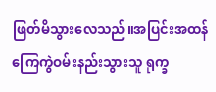ဖြတ်မိသွားလေသည်။အပြင်းအထန် ကြေကွဲဝမ်းနည်းသွားသူ ရုက္ခ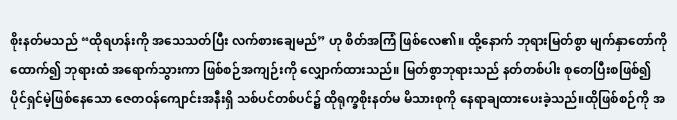စိုးနတ်မသည် “ထိုရဟန်းကို အသေသတ်ပြီး လက်စားချေမည်” ဟု စိတ်အကြံ ဖြစ်လေ၏။ ထို့နောက် ဘုရားမြတ်စွာ မျက်နှာတော်ကို ထောက်၍ ဘုရားထံ အရောက်သွားကာ ဖြစ်စဉ်အကျဉ်းကို လျှောက်ထားသည်။ မြတ်စွာဘုရားသည် နတ်တစ်ပါး စုတေပြီးစဖြစ်၍ ပိုင်ရှင်မဲ့ဖြစ်နေသော ဇေတဝန်ကျောင်းအနီးရှိ သစ်ပင်တစ်ပင်၌ ထိုရုက္ခစိုးနတ်မ မိသားစုကို နေရာချထားပေးခဲ့သည်။ထိုဖြစ်စဉ်ကို အ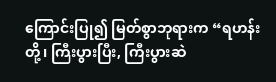ကြောင်းပြု၍ မြတ်စွာဘုရားက “ရဟန်းတို့၊ ကြီးပွားပြီး, ကြီးပွားဆဲ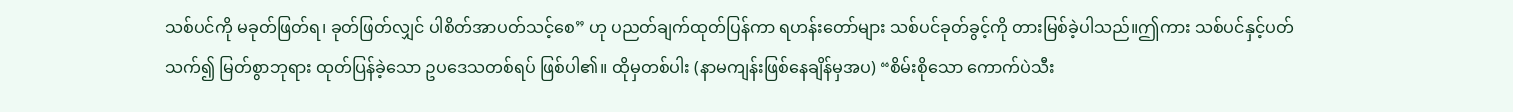သစ်ပင်ကို မခုတ်ဖြတ်ရ၊ ခုတ်ဖြတ်လျှင် ပါစိတ်အာပတ်သင့်စေ” ဟု ပညတ်ချက်ထုတ်ပြန်ကာ ရဟန်းတော်များ သစ်ပင်ခုတ်ခွင့်ကို တားမြစ်ခဲ့ပါသည်။ဤကား သစ်ပင်နှင့်ပတ်သက်၍ မြတ်စွာဘုရား ထုတ်ပြန်ခဲ့သော ဥပဒေသတစ်ရပ် ဖြစ်ပါ၏။ ထိုမှတစ်ပါး (နာမကျန်းဖြစ်နေချိန်မှအပ) “စိမ်းစိုသော ကောက်ပဲသီး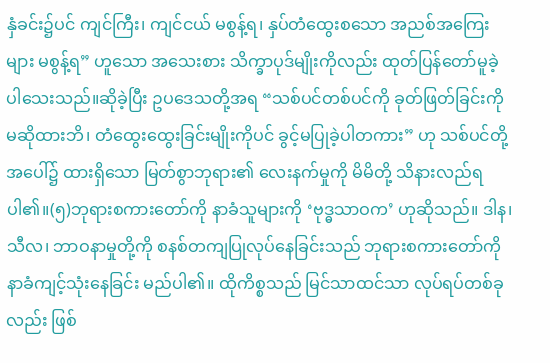နှံခင်း၌ပင် ကျင်ကြီး၊ ကျင်ငယ် မစွန့်ရ၊ နှပ်တံထွေးစသော အညစ်အကြေးများ မစွန့်ရ” ဟူသော အသေးစား သိက္ခာပုဒ်မျိုးကိုလည်း ထုတ်ပြန်တော်မူခဲ့ပါသေးသည်။ဆိုခဲ့ပြီး ဥပဒေသတို့အရ “သစ်ပင်တစ်ပင်ကို ခုတ်ဖြတ်ခြင်းကို မဆိုထားဘိ၊ တံထွေးထွေးခြင်းမျိုးကိုပင် ခွင့်မပြုခဲ့ပါတကား” ဟု သစ်ပင်တို့အပေါ်၌ ထားရှိသော မြတ်စွာဘုရား၏ လေးနက်မှုကို မိမိတို့ သိနားလည်ရပါ၏။(၅)ဘုရားစကားတော်ကို နာခံသူများကို ‘ဗုဒ္ဓသာဝက’ ဟုဆိုသည်။ ဒါန၊ သီလ၊ ဘာဝနာမှုတို့ကို စနစ်တကျပြုလုပ်နေခြင်းသည် ဘုရားစကားတော်ကို နာခံကျင့်သုံးနေခြင်း မည်ပါ၏။ ထိုကိစ္စသည် မြင်သာထင်သာ လုပ်ရပ်တစ်ခုလည်း ဖြစ်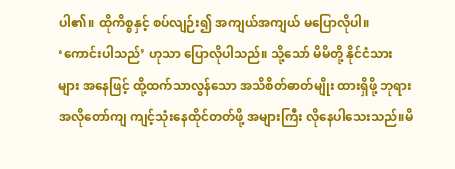ပါ၏။ ထိုကိစ္စနှင့် စပ်လျဉ်း၍ အကျယ်အကျယ် မပြောလိုပါ။ ‘ကောင်းပါသည်’ ဟုသာ ပြောလိုပါသည်။ သို့သော် မိမိတို့ နိုင်ငံသားများ အနေဖြင့် ထို့ထက်သာလွန်သော အသိစိတ်ဓာတ်မျိုး ထားရှိဖို့ ဘုရားအလိုတော်ကျ ကျင့်သုံးနေထိုင်တတ်ဖို့ အများကြီး လိုနေပါသေးသည်။မိ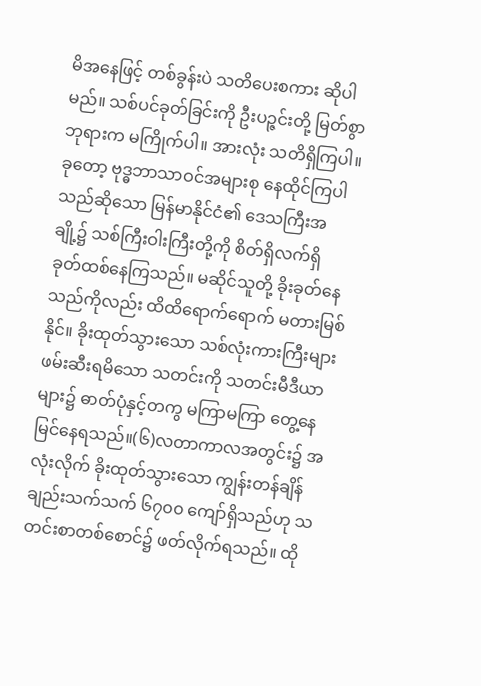မိအနေဖြင့် တစ်ခွန်းပဲ သတိပေးစကား ဆိုပါမည်။ သစ်ပင်ခုတ်ခြင်းကို ဦးပဉ္ဇင်းတို့ မြတ်စွာဘုရားက မကြိုက်ပါ။ အားလုံး သတိရှိကြပါ။ ခုတော့ ဗုဒ္ဓဘာသာဝင်အများစု နေထိုင်ကြပါသည်ဆိုသော မြန်မာနိုင်ငံ၏ ဒေသကြီးအချို့၌ သစ်ကြီးဝါးကြီးတို့ကို စိတ်ရှိလက်ရှိ ခုတ်ထစ်နေကြသည်။ မဆိုင်သူတို့ ခိုးခုတ်နေသည်ကိုလည်း ထိထိရောက်ရောက် မတားမြစ်နိုင်။ ခိုးထုတ်သွားသော သစ်လုံးကားကြီးများ ဖမ်းဆီးရမိသော သတင်းကို သတင်းမီဒီယာများ၌ ဓာတ်ပုံနှင့်တကွ မကြာမကြာ တွေ့နေမြင်နေရသည်။(၆)လတာကာလအတွင်း၌ အလုံးလိုက် ခိုးထုတ်သွားသော ကျွန်းတန်ချိန်ချည်းသက်သက် ၆၇၀၀ ကျော်ရှိသည်ဟု သတင်းစာတစ်စောင်၌ ဖတ်လိုက်ရသည်။ ထို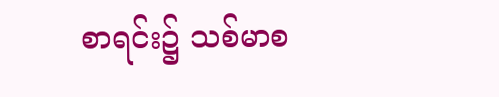စာရင်း၌ သစ်မာစ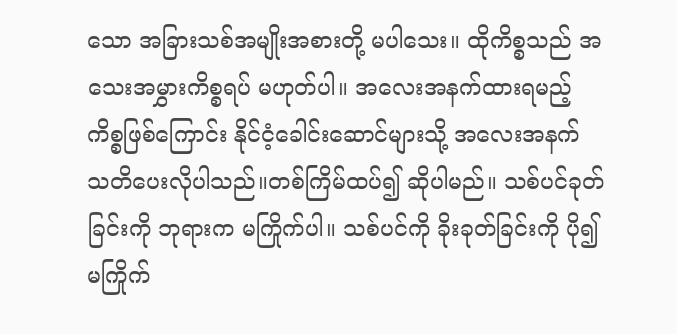သော အခြားသစ်အမျိုးအစားတို့ မပါသေး။ ထိုကိစ္စသည် အသေးအမွှားကိစ္စရပ် မဟုတ်ပါ။ အလေးအနက်ထားရမည့် ကိစ္စဖြစ်ကြောင်း နိုင်ငံ့ခေါင်းဆောင်များသို့ အလေးအနက် သတိပေးလိုပါသည်။တစ်ကြိမ်ထပ်၍ ဆိုပါမည်။ သစ်ပင်ခုတ်ခြင်းကို ဘုရားက မကြိုက်ပါ။ သစ်ပင်ကို ခိုးခုတ်ခြင်းကို ပို၍မကြိုက်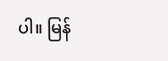ပါ။ မြန်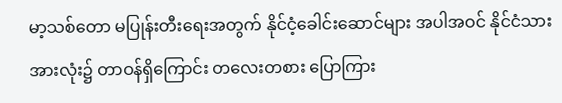မာ့သစ်တော မပြုန်းတီးရေးအတွက် နိုင်ငံ့ခေါင်းဆောင်များ အပါအဝင် နိုင်ငံသားအားလုံး၌ တာဝန်ရှိကြောင်း တလေးတစား ပြောကြား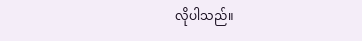လိုပါသည်။